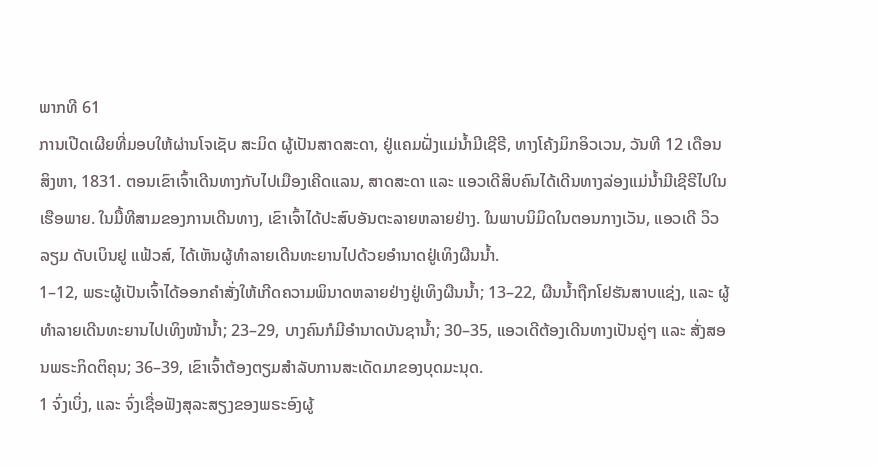ພາກທີ 61
ການເປີດເຜີຍທີ່ມອບໃຫ້ຜ່ານໂຈເຊັບ ສະມິດ ຜູ້ເປັນສາດສະດາ, ຢູ່ແຄມຝັ່ງແມ່ນ້ຳມີເຊີຣີ, ທາງໂຄ້ງມິກອິວເວນ, ວັນທີ 12 ເດືອນສິງຫາ, 1831. ຕອນເຂົາເຈົ້າເດີນທາງກັບໄປເມືອງເຄີດແລນ, ສາດສະດາ ແລະ ແອວເດີສິບຄົນໄດ້ເດີນທາງລ່ອງແມ່ນ້ຳມີເຊີຣີໄປໃນເຮືອພາຍ. ໃນມື້ທີສາມຂອງການເດີນທາງ, ເຂົາເຈົ້າໄດ້ປະສົບອັນຕະລາຍຫລາຍຢ່າງ. ໃນພາບນິມິດໃນຕອນກາງເວັນ, ແອວເດີ ວິວລຽມ ດັບເບິນຢູ ແຟ້ວສ໌, ໄດ້ເຫັນຜູ້ທຳລາຍເດີນທະຍານໄປດ້ວຍອຳນາດຢູ່ເທິງຜືນນ້ຳ.
1–12, ພຣະຜູ້ເປັນເຈົ້າໄດ້ອອກຄຳສັ່ງໃຫ້ເກີດຄວາມພິນາດຫລາຍຢ່າງຢູ່ເທິງຜືນນ້ຳ; 13–22, ຜືນນ້ຳຖືກໂຢຮັນສາບແຊ່ງ, ແລະ ຜູ້ທຳລາຍເດີນທະຍານໄປເທິງໜ້ານ້ຳ; 23–29, ບາງຄົນກໍມີອຳນາດບັນຊານ້ຳ; 30–35, ແອວເດີຕ້ອງເດີນທາງເປັນຄູ່ໆ ແລະ ສັ່ງສອນພຣະກິດຕິຄຸນ; 36–39, ເຂົາເຈົ້າຕ້ອງຕຽມສຳລັບການສະເດັດມາຂອງບຸດມະນຸດ.
1 ຈົ່ງເບິ່ງ, ແລະ ຈົ່ງເຊື່ອຟັງສຸລະສຽງຂອງພຣະອົງຜູ້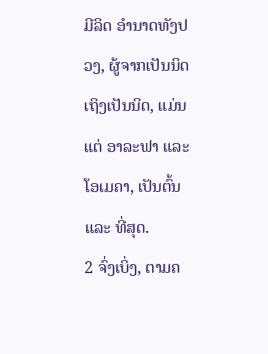ມີລິດ ອຳນາດທັງປວງ, ຜູ້ຈາກເປັນນິດເຖິງເປັນນິດ, ແມ່ນແຕ່ ອາລະຟາ ແລະ ໂອເມຄາ, ເປັນຕົ້ນ ແລະ ທີ່ສຸດ.
2 ຈົ່ງເບິ່ງ, ຕາມຄ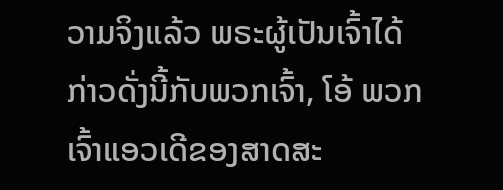ວາມຈິງແລ້ວ ພຣະຜູ້ເປັນເຈົ້າໄດ້ກ່າວດັ່ງນີ້ກັບພວກເຈົ້າ, ໂອ້ ພວກເຈົ້າແອວເດີຂອງສາດສະ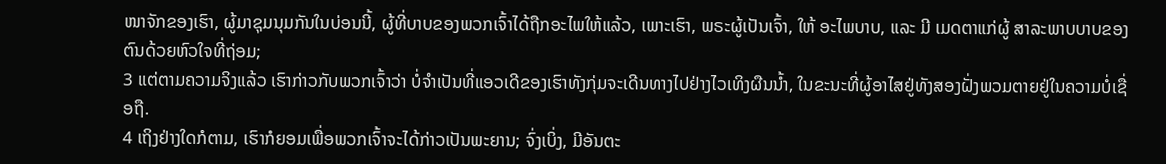ໜາຈັກຂອງເຮົາ, ຜູ້ມາຊຸມນຸມກັນໃນບ່ອນນີ້, ຜູ້ທີ່ບາບຂອງພວກເຈົ້າໄດ້ຖືກອະໄພໃຫ້ແລ້ວ, ເພາະເຮົາ, ພຣະຜູ້ເປັນເຈົ້າ, ໃຫ້ ອະໄພບາບ, ແລະ ມີ ເມດຕາແກ່ຜູ້ ສາລະພາບບາບຂອງຕົນດ້ວຍຫົວໃຈທີ່ຖ່ອມ;
3 ແຕ່ຕາມຄວາມຈິງແລ້ວ ເຮົາກ່າວກັບພວກເຈົ້າວ່າ ບໍ່ຈຳເປັນທີ່ແອວເດີຂອງເຮົາທັງກຸ່ມຈະເດີນທາງໄປຢ່າງໄວເທິງຜືນນ້ຳ, ໃນຂະນະທີ່ຜູ້ອາໄສຢູ່ທັງສອງຝັ່ງພວມຕາຍຢູ່ໃນຄວາມບໍ່ເຊື່ອຖື.
4 ເຖິງຢ່າງໃດກໍຕາມ, ເຮົາກໍຍອມເພື່ອພວກເຈົ້າຈະໄດ້ກ່າວເປັນພະຍານ; ຈົ່ງເບິ່ງ, ມີອັນຕະ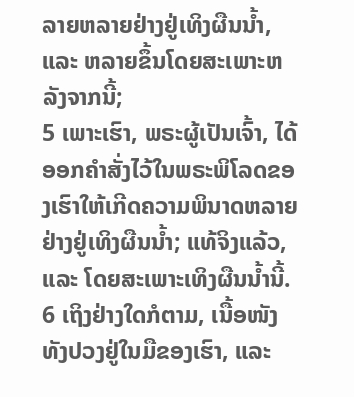ລາຍຫລາຍຢ່າງຢູ່ເທິງຜືນນ້ຳ, ແລະ ຫລາຍຂຶ້ນໂດຍສະເພາະຫລັງຈາກນີ້;
5 ເພາະເຮົາ, ພຣະຜູ້ເປັນເຈົ້າ, ໄດ້ອອກຄຳສັ່ງໄວ້ໃນພຣະພິໂລດຂອງເຮົາໃຫ້ເກີດຄວາມພິນາດຫລາຍຢ່າງຢູ່ເທິງຜືນນ້ຳ; ແທ້ຈິງແລ້ວ, ແລະ ໂດຍສະເພາະເທິງຜືນນ້ຳນີ້.
6 ເຖິງຢ່າງໃດກໍຕາມ, ເນື້ອໜັງທັງປວງຢູ່ໃນມືຂອງເຮົາ, ແລະ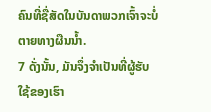ຄົນທີ່ຊື່ສັດໃນບັນດາພວກເຈົ້າຈະບໍ່ຕາຍທາງຜືນນ້ຳ.
7 ດັ່ງນັ້ນ, ມັນຈຶ່ງຈຳເປັນທີ່ຜູ້ຮັບໃຊ້ຂອງເຮົາ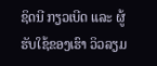ຊິດນີ ກຽວເບີດ ແລະ ຜູ້ຮັບໃຊ້ຂອງເຮົາ ວິວລຽມ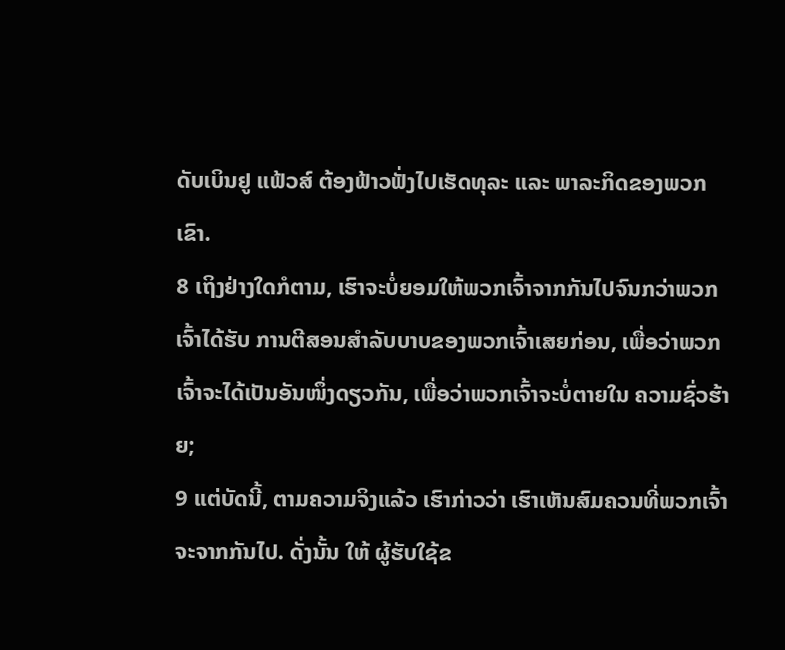ດັບເບິນຢູ ແຟ້ວສ໌ ຕ້ອງຟ້າວຟັ່ງໄປເຮັດທຸລະ ແລະ ພາລະກິດຂອງພວກເຂົາ.
8 ເຖິງຢ່າງໃດກໍຕາມ, ເຮົາຈະບໍ່ຍອມໃຫ້ພວກເຈົ້າຈາກກັນໄປຈົນກວ່າພວກເຈົ້າໄດ້ຮັບ ການຕີສອນສຳລັບບາບຂອງພວກເຈົ້າເສຍກ່ອນ, ເພື່ອວ່າພວກເຈົ້າຈະໄດ້ເປັນອັນໜຶ່ງດຽວກັນ, ເພື່ອວ່າພວກເຈົ້າຈະບໍ່ຕາຍໃນ ຄວາມຊົ່ວຮ້າຍ;
9 ແຕ່ບັດນີ້, ຕາມຄວາມຈິງແລ້ວ ເຮົາກ່າວວ່າ ເຮົາເຫັນສົມຄວນທີ່ພວກເຈົ້າຈະຈາກກັນໄປ. ດັ່ງນັ້ນ ໃຫ້ ຜູ້ຮັບໃຊ້ຂ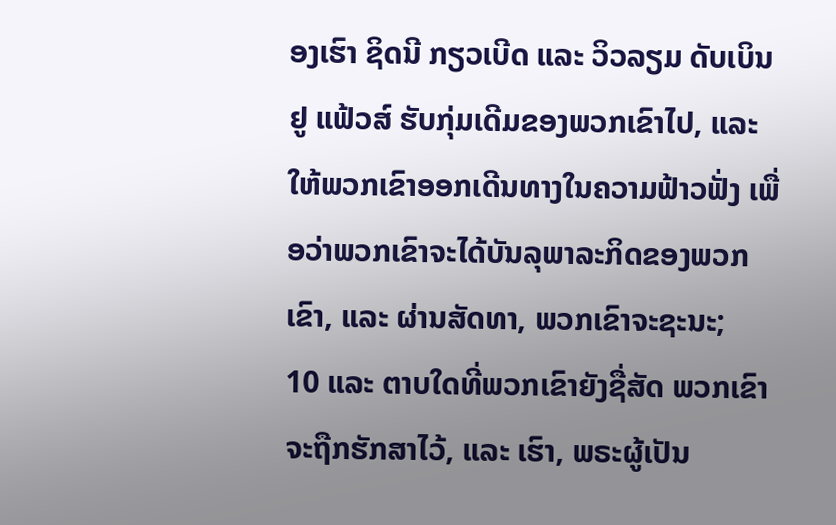ອງເຮົາ ຊິດນີ ກຽວເບີດ ແລະ ວິວລຽມ ດັບເບິນຢູ ແຟ້ວສ໌ ຮັບກຸ່ມເດີມຂອງພວກເຂົາໄປ, ແລະ ໃຫ້ພວກເຂົາອອກເດີນທາງໃນຄວາມຟ້າວຟັ່ງ ເພື່ອວ່າພວກເຂົາຈະໄດ້ບັນລຸພາລະກິດຂອງພວກເຂົາ, ແລະ ຜ່ານສັດທາ, ພວກເຂົາຈະຊະນະ;
10 ແລະ ຕາບໃດທີ່ພວກເຂົາຍັງຊື່ສັດ ພວກເຂົາຈະຖືກຮັກສາໄວ້, ແລະ ເຮົາ, ພຣະຜູ້ເປັນ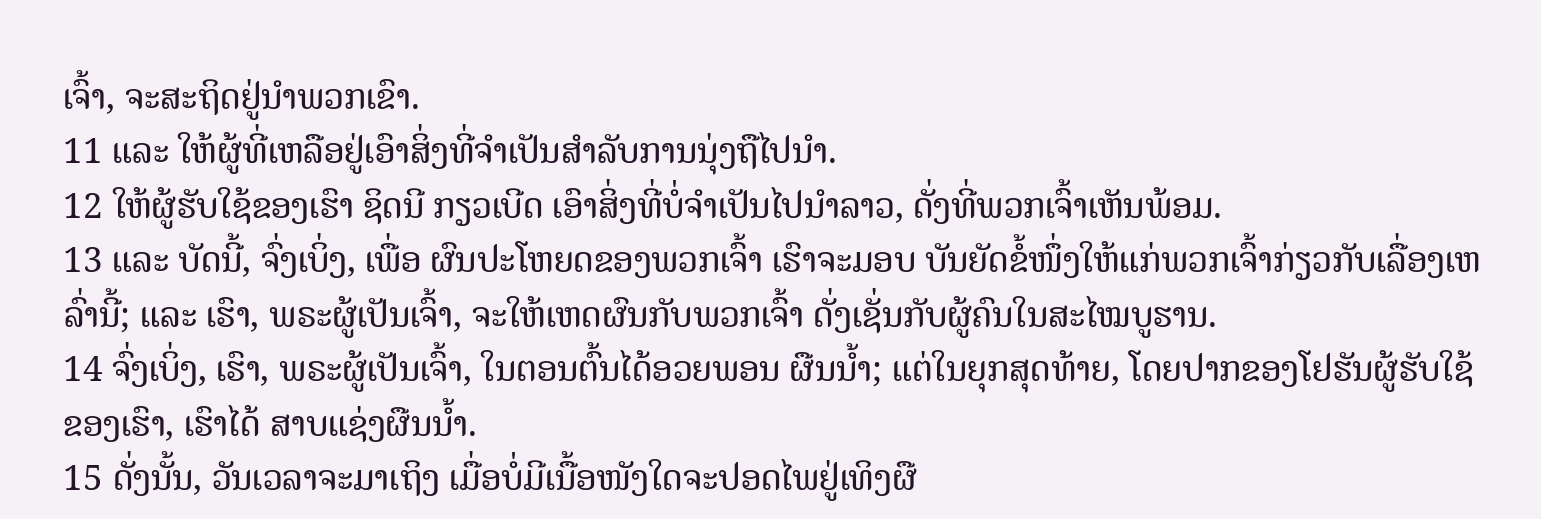ເຈົ້າ, ຈະສະຖິດຢູ່ນຳພວກເຂົາ.
11 ແລະ ໃຫ້ຜູ້ທີ່ເຫລືອຢູ່ເອົາສິ່ງທີ່ຈຳເປັນສຳລັບການນຸ່ງຖືໄປນຳ.
12 ໃຫ້ຜູ້ຮັບໃຊ້ຂອງເຮົາ ຊິດນີ ກຽວເບີດ ເອົາສິ່ງທີ່ບໍ່ຈຳເປັນໄປນຳລາວ, ດັ່ງທີ່ພວກເຈົ້າເຫັນພ້ອມ.
13 ແລະ ບັດນີ້, ຈົ່ງເບິ່ງ, ເພື່ອ ຜົນປະໂຫຍດຂອງພວກເຈົ້າ ເຮົາຈະມອບ ບັນຍັດຂໍ້ໜຶ່ງໃຫ້ແກ່ພວກເຈົ້າກ່ຽວກັບເລື່ອງເຫລົ່ານີ້; ແລະ ເຮົາ, ພຣະຜູ້ເປັນເຈົ້າ, ຈະໃຫ້ເຫດຜົນກັບພວກເຈົ້າ ດັ່ງເຊັ່ນກັບຜູ້ຄົນໃນສະໄໝບູຮານ.
14 ຈົ່ງເບິ່ງ, ເຮົາ, ພຣະຜູ້ເປັນເຈົ້າ, ໃນຕອນຕົ້ນໄດ້ອວຍພອນ ຜືນນ້ຳ; ແຕ່ໃນຍຸກສຸດທ້າຍ, ໂດຍປາກຂອງໂຢຮັນຜູ້ຮັບໃຊ້ຂອງເຮົາ, ເຮົາໄດ້ ສາບແຊ່ງຜືນນ້ຳ.
15 ດັ່ງນັ້ນ, ວັນເວລາຈະມາເຖິງ ເມື່ອບໍ່ມີເນື້ອໜັງໃດຈະປອດໄພຢູ່ເທິງຜື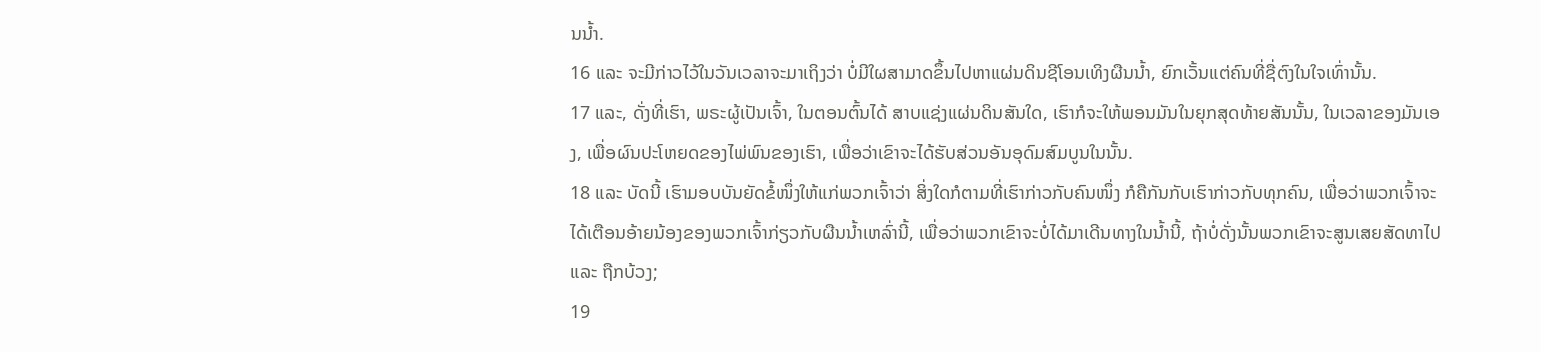ນນ້ຳ.
16 ແລະ ຈະມີກ່າວໄວ້ໃນວັນເວລາຈະມາເຖິງວ່າ ບໍ່ມີໃຜສາມາດຂຶ້ນໄປຫາແຜ່ນດິນຊີໂອນເທິງຜືນນ້ຳ, ຍົກເວັ້ນແຕ່ຄົນທີ່ຊື່ຕົງໃນໃຈເທົ່ານັ້ນ.
17 ແລະ, ດັ່ງທີ່ເຮົາ, ພຣະຜູ້ເປັນເຈົ້າ, ໃນຕອນຕົ້ນໄດ້ ສາບແຊ່ງແຜ່ນດິນສັນໃດ, ເຮົາກໍຈະໃຫ້ພອນມັນໃນຍຸກສຸດທ້າຍສັນນັ້ນ, ໃນເວລາຂອງມັນເອງ, ເພື່ອຜົນປະໂຫຍດຂອງໄພ່ພົນຂອງເຮົາ, ເພື່ອວ່າເຂົາຈະໄດ້ຮັບສ່ວນອັນອຸດົມສົມບູນໃນນັ້ນ.
18 ແລະ ບັດນີ້ ເຮົາມອບບັນຍັດຂໍ້ໜຶ່ງໃຫ້ແກ່ພວກເຈົ້າວ່າ ສິ່ງໃດກໍຕາມທີ່ເຮົາກ່າວກັບຄົນໜຶ່ງ ກໍຄືກັນກັບເຮົາກ່າວກັບທຸກຄົນ, ເພື່ອວ່າພວກເຈົ້າຈະໄດ້ເຕືອນອ້າຍນ້ອງຂອງພວກເຈົ້າກ່ຽວກັບຜືນນ້ຳເຫລົ່ານີ້, ເພື່ອວ່າພວກເຂົາຈະບໍ່ໄດ້ມາເດີນທາງໃນນ້ຳນີ້, ຖ້າບໍ່ດັ່ງນັ້ນພວກເຂົາຈະສູນເສຍສັດທາໄປ ແລະ ຖືກບ້ວງ;
19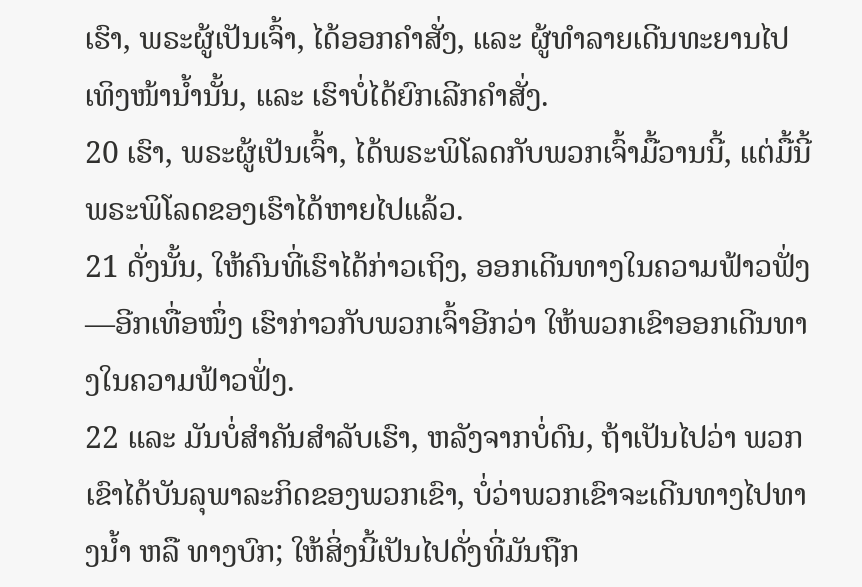ເຮົາ, ພຣະຜູ້ເປັນເຈົ້າ, ໄດ້ອອກຄຳສັ່ງ, ແລະ ຜູ້ທຳລາຍເດີນທະຍານໄປເທິງໜ້ານ້ຳນັ້ນ, ແລະ ເຮົາບໍ່ໄດ້ຍົກເລີກຄຳສັ່ງ.
20 ເຮົາ, ພຣະຜູ້ເປັນເຈົ້າ, ໄດ້ພຣະພິໂລດກັບພວກເຈົ້າມື້ວານນີ້, ແຕ່ມື້ນີ້ພຣະພິໂລດຂອງເຮົາໄດ້ຫາຍໄປແລ້ວ.
21 ດັ່ງນັ້ນ, ໃຫ້ຄົນທີ່ເຮົາໄດ້ກ່າວເຖິງ, ອອກເດີນທາງໃນຄວາມຟ້າວຟັ່ງ—ອີກເທື່ອໜຶ່ງ ເຮົາກ່າວກັບພວກເຈົ້າອີກວ່າ ໃຫ້ພວກເຂົາອອກເດີນທາງໃນຄວາມຟ້າວຟັ່ງ.
22 ແລະ ມັນບໍ່ສຳຄັນສຳລັບເຮົາ, ຫລັງຈາກບໍ່ດົນ, ຖ້າເປັນໄປວ່າ ພວກເຂົາໄດ້ບັນລຸພາລະກິດຂອງພວກເຂົາ, ບໍ່ວ່າພວກເຂົາຈະເດີນທາງໄປທາງນ້ຳ ຫລື ທາງບົກ; ໃຫ້ສິ່ງນີ້ເປັນໄປດັ່ງທີ່ມັນຖືກ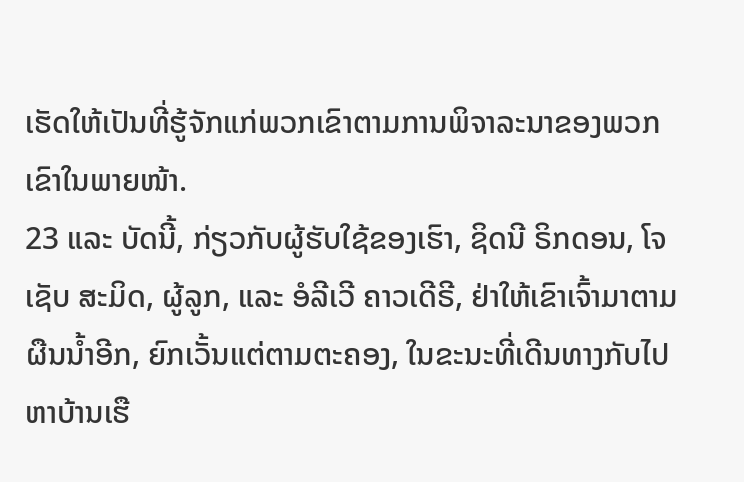ເຮັດໃຫ້ເປັນທີ່ຮູ້ຈັກແກ່ພວກເຂົາຕາມການພິຈາລະນາຂອງພວກເຂົາໃນພາຍໜ້າ.
23 ແລະ ບັດນີ້, ກ່ຽວກັບຜູ້ຮັບໃຊ້ຂອງເຮົາ, ຊິດນີ ຣິກດອນ, ໂຈເຊັບ ສະມິດ, ຜູ້ລູກ, ແລະ ອໍລີເວີ ຄາວເດີຣີ, ຢ່າໃຫ້ເຂົາເຈົ້າມາຕາມຜືນນ້ຳອີກ, ຍົກເວັ້ນແຕ່ຕາມຕະຄອງ, ໃນຂະນະທີ່ເດີນທາງກັບໄປຫາບ້ານເຮື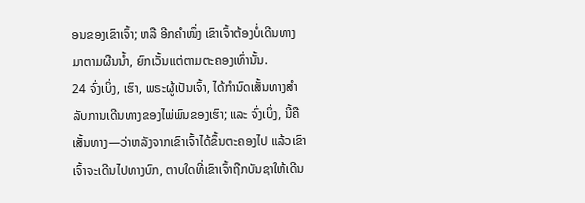ອນຂອງເຂົາເຈົ້າ; ຫລື ອີກຄຳໜຶ່ງ ເຂົາເຈົ້າຕ້ອງບໍ່ເດີນທາງມາຕາມຜືນນ້ຳ, ຍົກເວັ້ນແຕ່ຕາມຕະຄອງເທົ່ານັ້ນ.
24 ຈົ່ງເບິ່ງ, ເຮົາ, ພຣະຜູ້ເປັນເຈົ້າ, ໄດ້ກຳນົດເສັ້ນທາງສຳລັບການເດີນທາງຂອງໄພ່ພົນຂອງເຮົາ; ແລະ ຈົ່ງເບິ່ງ, ນີ້ຄືເສັ້ນທາງ—ວ່າຫລັງຈາກເຂົາເຈົ້າໄດ້ຂຶ້ນຕະຄອງໄປ ແລ້ວເຂົາເຈົ້າຈະເດີນໄປທາງບົກ, ຕາບໃດທີ່ເຂົາເຈົ້າຖືກບັນຊາໃຫ້ເດີນ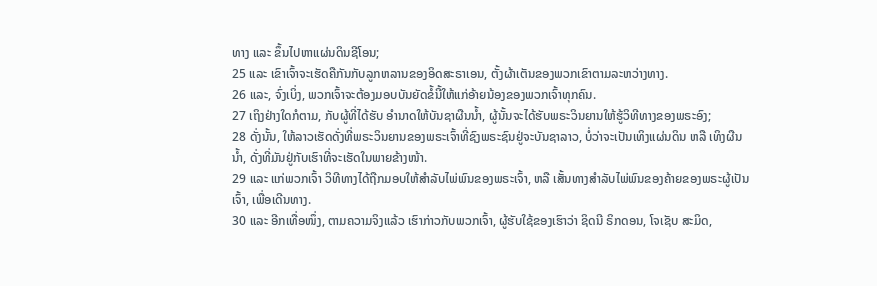ທາງ ແລະ ຂຶ້ນໄປຫາແຜ່ນດິນຊີໂອນ;
25 ແລະ ເຂົາເຈົ້າຈະເຮັດຄືກັນກັບລູກຫລານຂອງອິດສະຣາເອນ, ຕັ້ງຜ້າເຕັນຂອງພວກເຂົາຕາມລະຫວ່າງທາງ.
26 ແລະ, ຈົ່ງເບິ່ງ, ພວກເຈົ້າຈະຕ້ອງມອບບັນຍັດຂໍ້ນີ້ໃຫ້ແກ່ອ້າຍນ້ອງຂອງພວກເຈົ້າທຸກຄົນ.
27 ເຖິງຢ່າງໃດກໍຕາມ, ກັບຜູ້ທີ່ໄດ້ຮັບ ອຳນາດໃຫ້ບັນຊາຜືນນ້ຳ, ຜູ້ນັ້ນຈະໄດ້ຮັບພຣະວິນຍານໃຫ້ຮູ້ວິທີທາງຂອງພຣະອົງ;
28 ດັ່ງນັ້ນ, ໃຫ້ລາວເຮັດດັ່ງທີ່ພຣະວິນຍານຂອງພຣະເຈົ້າທີ່ຊົງພຣະຊົນຢູ່ຈະບັນຊາລາວ, ບໍ່ວ່າຈະເປັນເທິງແຜ່ນດິນ ຫລື ເທິງຜືນນ້ຳ, ດັ່ງທີ່ມັນຢູ່ກັບເຮົາທີ່ຈະເຮັດໃນພາຍຂ້າງໜ້າ.
29 ແລະ ແກ່ພວກເຈົ້າ ວິທີທາງໄດ້ຖືກມອບໃຫ້ສຳລັບໄພ່ພົນຂອງພຣະເຈົ້າ, ຫລື ເສັ້ນທາງສຳລັບໄພ່ພົນຂອງຄ້າຍຂອງພຣະຜູ້ເປັນເຈົ້າ, ເພື່ອເດີນທາງ.
30 ແລະ ອີກເທື່ອໜຶ່ງ, ຕາມຄວາມຈິງແລ້ວ ເຮົາກ່າວກັບພວກເຈົ້າ, ຜູ້ຮັບໃຊ້ຂອງເຮົາວ່າ ຊິດນີ ຣິກດອນ, ໂຈເຊັບ ສະມິດ,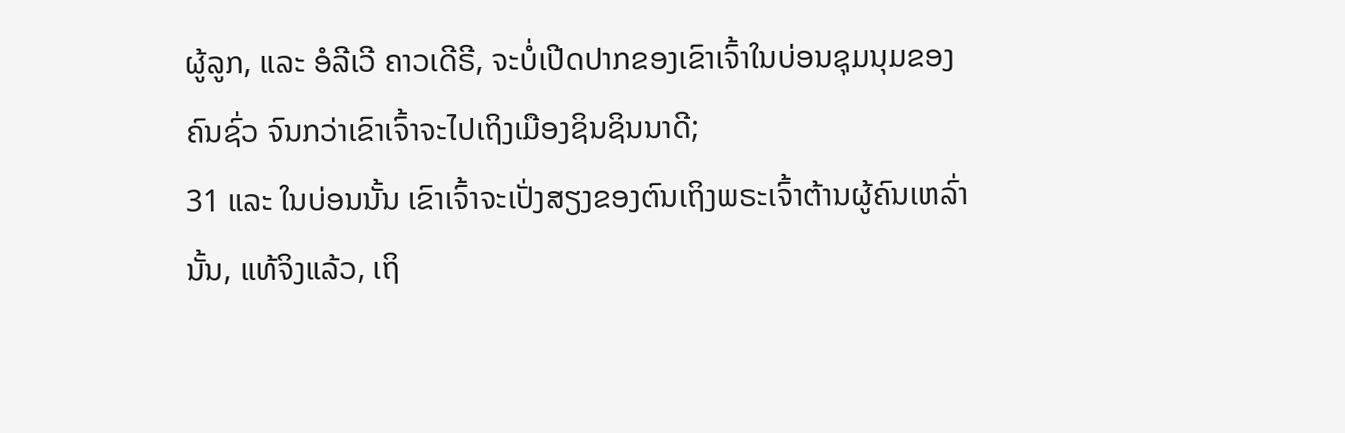ຜູ້ລູກ, ແລະ ອໍລີເວີ ຄາວເດີຣີ, ຈະບໍ່ເປີດປາກຂອງເຂົາເຈົ້າໃນບ່ອນຊຸມນຸມຂອງຄົນຊົ່ວ ຈົນກວ່າເຂົາເຈົ້າຈະໄປເຖິງເມືອງຊິນຊິນນາດີ;
31 ແລະ ໃນບ່ອນນັ້ນ ເຂົາເຈົ້າຈະເປັ່ງສຽງຂອງຕົນເຖິງພຣະເຈົ້າຕ້ານຜູ້ຄົນເຫລົ່ານັ້ນ, ແທ້ຈິງແລ້ວ, ເຖິ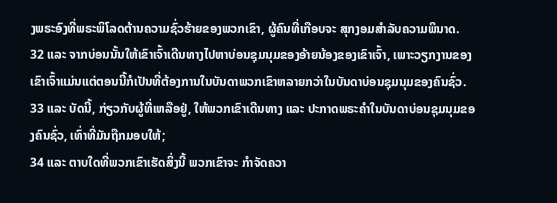ງພຣະອົງທີ່ພຣະພິໂລດຕ້ານຄວາມຊົ່ວຮ້າຍຂອງພວກເຂົາ, ຜູ້ຄົນທີ່ເກືອບຈະ ສຸກງອມສຳລັບຄວາມພິນາດ.
32 ແລະ ຈາກບ່ອນນັ້ນໃຫ້ເຂົາເຈົ້າເດີນທາງໄປຫາບ່ອນຊຸມນຸມຂອງອ້າຍນ້ອງຂອງເຂົາເຈົ້າ, ເພາະວຽກງານຂອງເຂົາເຈົ້າແມ່ນແຕ່ຕອນນີ້ກໍເປັນທີ່ຕ້ອງການໃນບັນດາພວກເຂົາຫລາຍກວ່າໃນບັນດາບ່ອນຊຸມນຸມຂອງຄົນຊົ່ວ.
33 ແລະ ບັດນີ້, ກ່ຽວກັບຜູ້ທີ່ເຫລືອຢູ່, ໃຫ້ພວກເຂົາເດີນທາງ ແລະ ປະກາດພຣະຄຳໃນບັນດາບ່ອນຊຸມນຸມຂອງຄົນຊົ່ວ, ເທົ່າທີ່ມັນຖືກມອບໃຫ້;
34 ແລະ ຕາບໃດທີ່ພວກເຂົາເຮັດສິ່ງນີ້ ພວກເຂົາຈະ ກຳຈັດຄວາ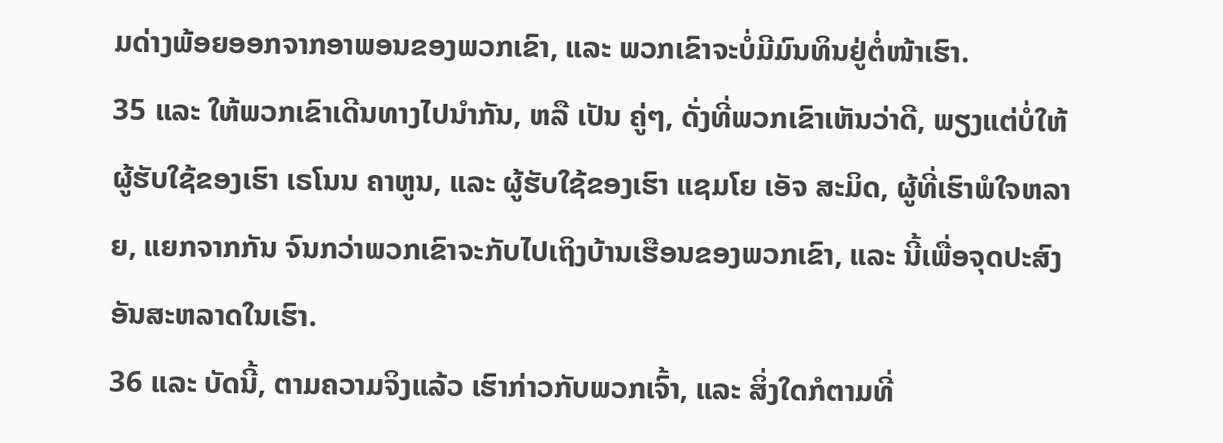ມດ່າງພ້ອຍອອກຈາກອາພອນຂອງພວກເຂົາ, ແລະ ພວກເຂົາຈະບໍ່ມີມົນທິນຢູ່ຕໍ່ໜ້າເຮົາ.
35 ແລະ ໃຫ້ພວກເຂົາເດີນທາງໄປນຳກັນ, ຫລື ເປັນ ຄູ່ໆ, ດັ່ງທີ່ພວກເຂົາເຫັນວ່າດີ, ພຽງແຕ່ບໍ່ໃຫ້ຜູ້ຮັບໃຊ້ຂອງເຮົາ ເຣໂນນ ຄາຫູນ, ແລະ ຜູ້ຮັບໃຊ້ຂອງເຮົາ ແຊມໂຍ ເອັຈ ສະມິດ, ຜູ້ທີ່ເຮົາພໍໃຈຫລາຍ, ແຍກຈາກກັນ ຈົນກວ່າພວກເຂົາຈະກັບໄປເຖິງບ້ານເຮືອນຂອງພວກເຂົາ, ແລະ ນີ້ເພື່ອຈຸດປະສົງອັນສະຫລາດໃນເຮົາ.
36 ແລະ ບັດນີ້, ຕາມຄວາມຈິງແລ້ວ ເຮົາກ່າວກັບພວກເຈົ້າ, ແລະ ສິ່ງໃດກໍຕາມທີ່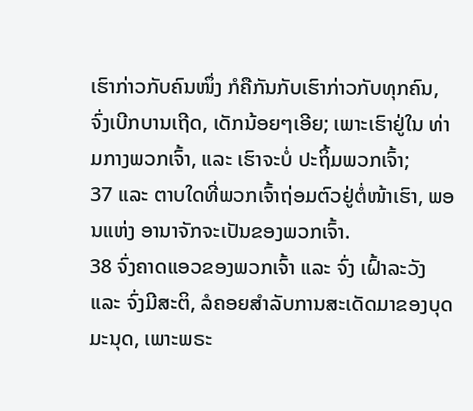ເຮົາກ່າວກັບຄົນໜຶ່ງ ກໍຄືກັນກັບເຮົາກ່າວກັບທຸກຄົນ, ຈົ່ງເບີກບານເຖີດ, ເດັກນ້ອຍໆເອີຍ; ເພາະເຮົາຢູ່ໃນ ທ່າມກາງພວກເຈົ້າ, ແລະ ເຮົາຈະບໍ່ ປະຖິ້ມພວກເຈົ້າ;
37 ແລະ ຕາບໃດທີ່ພວກເຈົ້າຖ່ອມຕົວຢູ່ຕໍ່ໜ້າເຮົາ, ພອນແຫ່ງ ອານາຈັກຈະເປັນຂອງພວກເຈົ້າ.
38 ຈົ່ງຄາດແອວຂອງພວກເຈົ້າ ແລະ ຈົ່ງ ເຝົ້າລະວັງ ແລະ ຈົ່ງມີສະຕິ, ລໍຄອຍສຳລັບການສະເດັດມາຂອງບຸດມະນຸດ, ເພາະພຣະ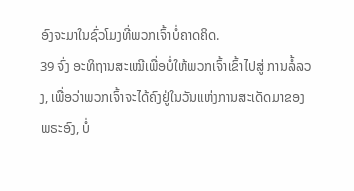ອົງຈະມາໃນຊົ່ວໂມງທີ່ພວກເຈົ້າບໍ່ຄາດຄິດ.
39 ຈົ່ງ ອະທິຖານສະເໝີເພື່ອບໍ່ໃຫ້ພວກເຈົ້າເຂົ້າໄປສູ່ ການລໍ້ລວງ, ເພື່ອວ່າພວກເຈົ້າຈະໄດ້ຄົງຢູ່ໃນວັນແຫ່ງການສະເດັດມາຂອງພຣະອົງ, ບໍ່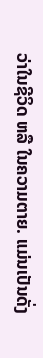ວ່າໃນຊີວິດ ຫລື ໃນຄວາມຕາຍ. ແມ່ນເປັນດັ່ງ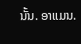ນັ້ນ. ອາແມນ.